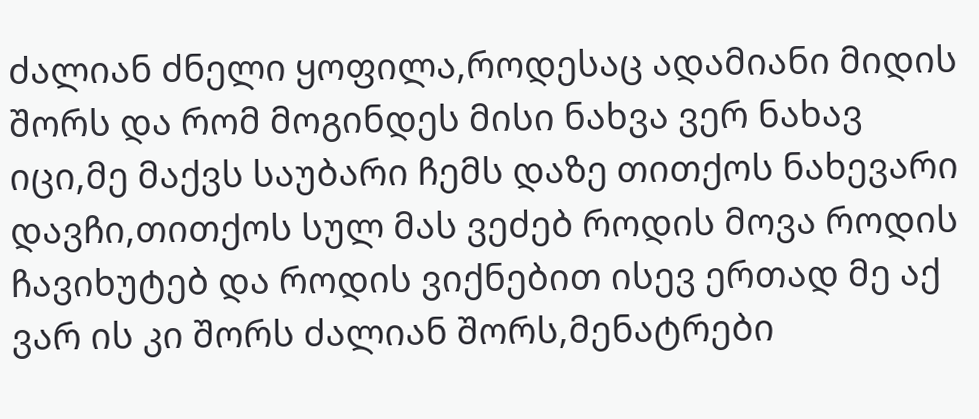ძალიან ძნელი ყოფილა,როდესაც ადამიანი მიდის შორს და რომ მოგინდეს მისი ნახვა ვერ ნახავ იცი,მე მაქვს საუბარი ჩემს დაზე თითქოს ნახევარი დავჩი,თითქოს სულ მას ვეძებ როდის მოვა როდის ჩავიხუტებ და როდის ვიქნებით ისევ ერთად მე აქ ვარ ის კი შორს ძალიან შორს,მენატრები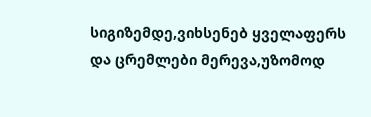სიგიზემდე,ვიხსენებ ყველაფერს და ცრემლები მერევა,უზომოდ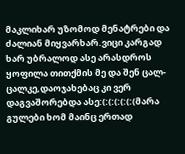მაკლიხარ უზომოდ მენატრები და ძალიან მიყვარხარ.ვიცი კარგად ხარ უბრალოდ ასე არასდროს ყოფილა თითქმის მე და შენ ცალ-ცალკე,დაოჯახებაც კი ვერ დაგვაშორებდა ასე:(:(:(:(:(:(მარა გულები ხომ მაინც ერთად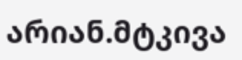არიან.მტკივა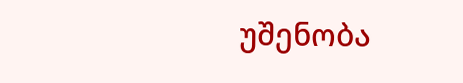უშენობა